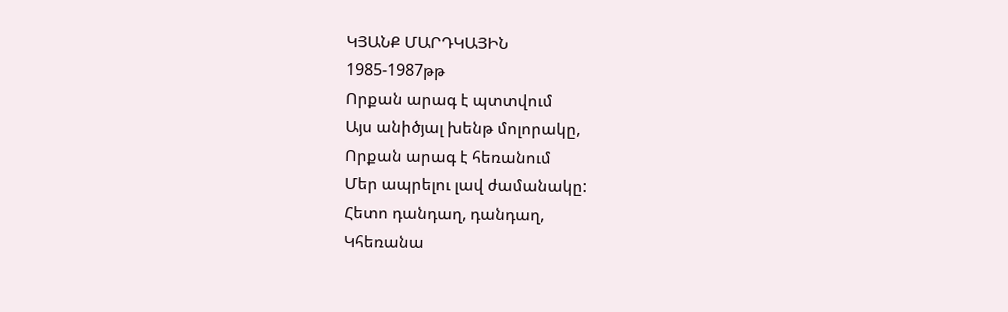ԿՅԱՆՔ ՄԱՐԴԿԱՅԻՆ
1985-1987թթ
Որքան արագ է պտտվում
Այս անիծյալ խենթ մոլորակը,
Որքան արագ է հեռանում
Մեր ապրելու լավ ժամանակը:
Հետո դանդաղ, դանդաղ,
Կհեռանա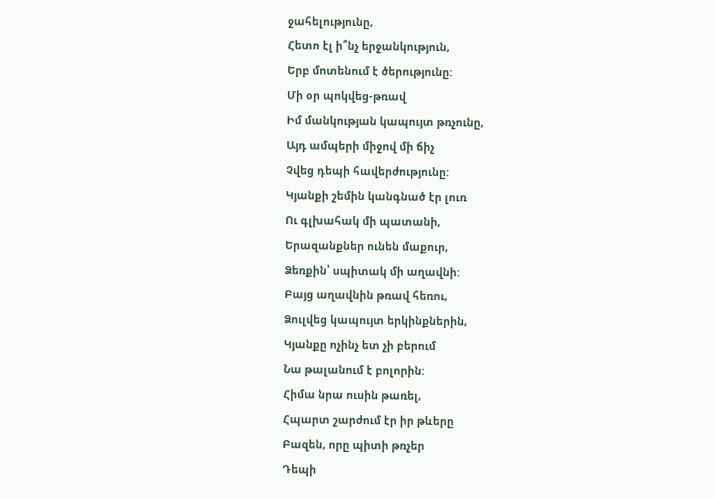ջահելությունը,
Հետո էլ ի՞նչ երջանկություն,
Երբ մոտենում է ծերությունը:
Մի օր պոկվեց-թռավ
Իմ մանկության կապույտ թռչունը,
Այդ ամպերի միջով մի ճիչ
Չվեց դեպի հավերժությունը:
Կյանքի շեմին կանգնած էր լուռ
Ու գլխահակ մի պատանի,
Երազանքներ ունեն մաքուր,
Ձեռքին՝ սպիտակ մի աղավնի:
Բայց աղավնին թռավ հեռու,
Ձուլվեց կապույտ երկինքներին,
Կյանքը ոչինչ ետ չի բերում
Նա թալանում է բոլորին:
Հիմա նրա ուսին թառել,
Հպարտ շարժում էր իր թևերը
Բազեն, որը պիտի թռչեր
Դեպի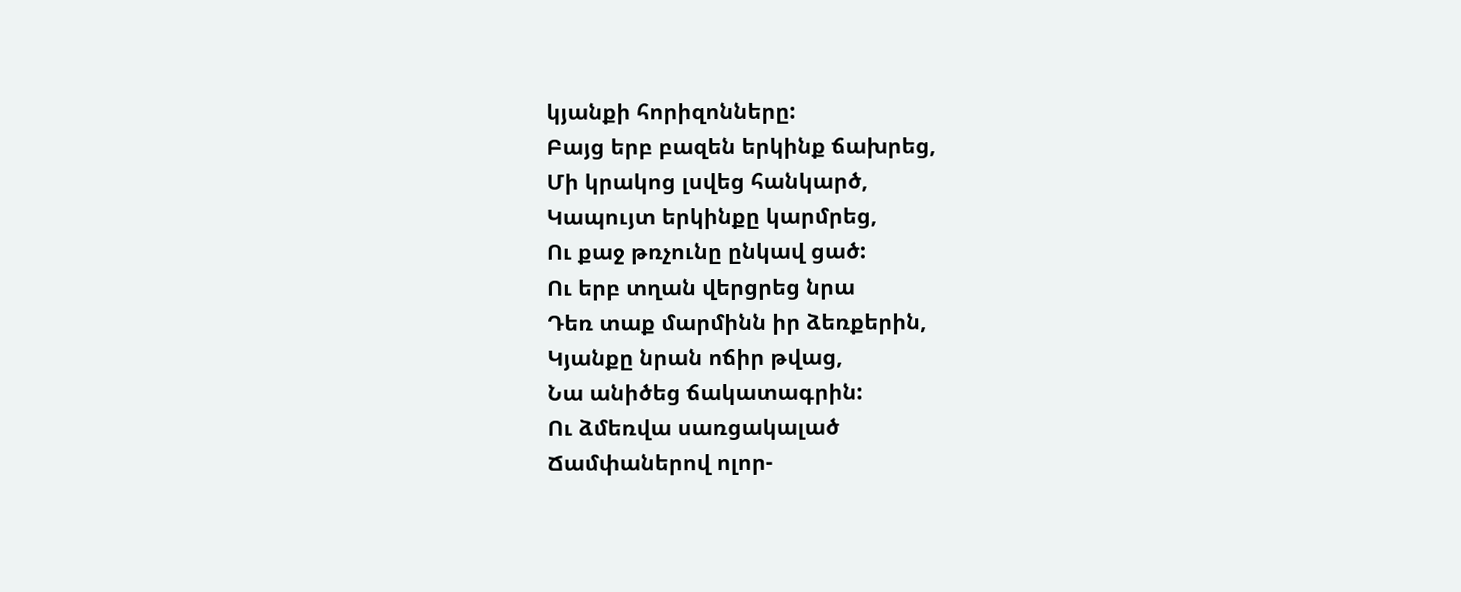կյանքի հորիզոնները:
Բայց երբ բազեն երկինք ճախրեց,
Մի կրակոց լսվեց հանկարծ,
Կապույտ երկինքը կարմրեց,
Ու քաջ թռչունը ընկավ ցած:
Ու երբ տղան վերցրեց նրա
Դեռ տաք մարմինն իր ձեռքերին,
Կյանքը նրան ոճիր թվաց,
Նա անիծեց ճակատագրին:
Ու ձմեռվա սառցակալած
Ճամփաներով ոլոր-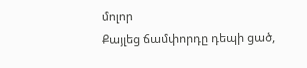մոլոր
Քայլեց ճամփորդը դեպի ցած,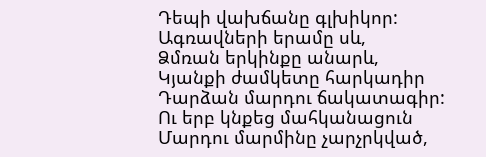Դեպի վախճանը գլխիկոր:
Ագռավների երամը սև,
Ձմռան երկինքը անարև,
Կյանքի ժամկետը հարկադիր
Դարձան մարդու ճակատագիր:
Ու երբ կնքեց մահկանացուն
Մարդու մարմինը չարչրկված,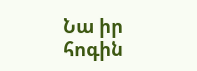Նա իր հոգին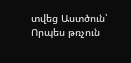տվեց Աստծուն՝
Որպես թռչուն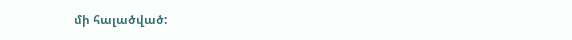մի հալածված: